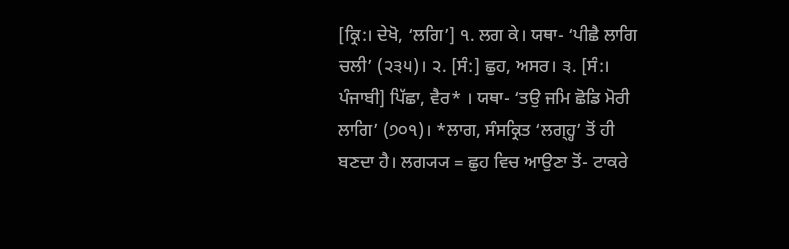[ਕ੍ਰਿ:। ਦੇਖੋ, ‘ਲਗਿ’] ੧. ਲਗ ਕੇ। ਯਥਾ- ‘ਪੀਛੈ ਲਾਗਿ ਚਲੀ’ (੨੩੫)। ੨. [ਸੰ:] ਛੁਹ, ਅਸਰ। ੩. [ਸੰ:। ਪੰਜਾਬੀ] ਪਿੱਛਾ, ਵੈਰ* । ਯਥਾ- ‘ਤਉ ਜਮਿ ਛੋਡਿ ਮੋਰੀ ਲਾਗਿ’ (੭੦੧)। *ਲਾਗ, ਸੰਸਕ੍ਰਿਤ ‘ਲਗ੍ਹ੍ਹ’ ਤੋਂ ਹੀ ਬਣਦਾ ਹੈ। ਲਗ੍ਯ੍ਯ = ਛੁਹ ਵਿਚ ਆਉਣਾ ਤੋਂ- ਟਾਕਰੇ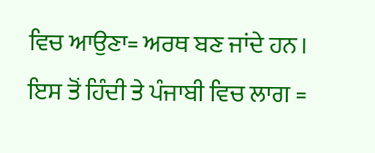ਵਿਚ ਆਉਣਾ= ਅਰਥ ਬਣ ਜਾਂਦੇ ਹਨ। ਇਸ ਤੋਂ ਹਿੰਦੀ ਤੇ ਪੰਜਾਬੀ ਵਿਚ ਲਾਗ =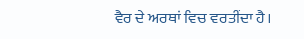ਵੈਰ ਦੇ ਅਰਥਾਂ ਵਿਚ ਵਰਤੀਂਦਾ ਹੈ।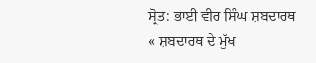ਸ੍ਰੋਤ: ਭਾਈ ਵੀਰ ਸਿੰਘ ਸ਼ਬਦਾਰਥ
« ਸ਼ਬਦਾਰਥ ਦੇ ਮੁੱਖ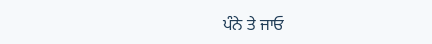ਪੰਨੇ ਤੇ ਜਾਓ